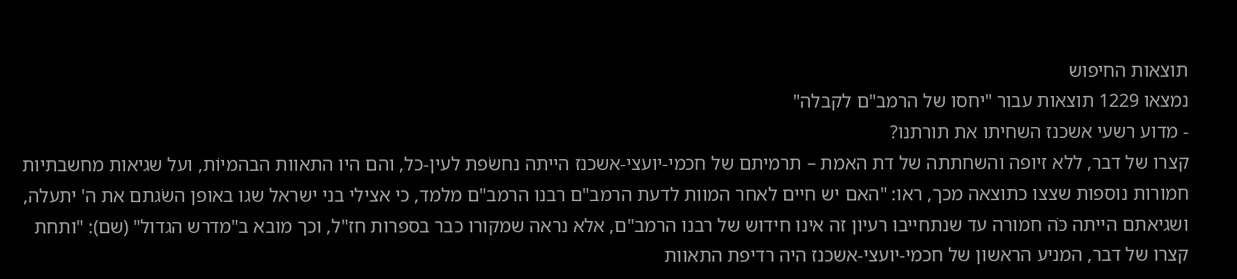תוצאות החיפוש
נמצאו 1229 תוצאות עבור "יחסו של הרמב"ם לקבלה"
- מדוע רשעי אשכנז השחיתו את תורתנו?
קצרו של דבר, ללא זיופה והשחתתה של דת האמת – תרמיתם של חכמי-יועצי-אשכנז הייתה נחשׂפת לעין-כל, והם היו התאוות הבהמיוֹת, ועל שגיאות מחשבתיות חמורות נוספות שצצו כתוצאה מכך, ראו: "האם יש חיים לאחר המוות לדעת הרמב"ם רבנו הרמב"ם מלמד, כי אצילי בני ישראל שגו באופן השׂגתם את ה' יתעלה, ושגיאתם הייתה כֹּה חמורה עד שנתחייבו רעיון זה אינו חידוש של רבנו הרמב"ם, אלא נראה שמקורו כבר בספרות חז"ל, וכך מובא ב"מדרש הגדול" (שם): "ותחת קצרו של דבר, המניע הראשון של חכמי-יועצי-אשכנז היה רדיפת התאוות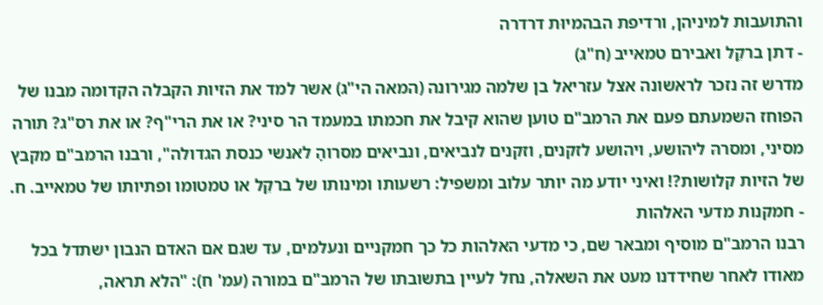והתועבות למיניהן, ורדיפת הבהמיוּת דרדרה
- דתן ברקֵל ואבירם טמאייב (ח"ג)
מדרש זה נזכר לראשונה אצל עזריאל בן שלמה מגירונה (המאה הי"ג) אשר למד את הזיות הקבלה הקדומה מבנו של הפוחז השמעתם פעם את הרמב"ם טוען שהוא קיבל את חכמתו במעמד הר סיני? או את הרי"ף? או את רס"ג? תורה מסיני, ומסרהּ ליהושע, ויהושע לזקנים, וזקנים לנביאים, ונביאים מסרוהָ לאנשי כנסת הגדולה", ורבנו הרמב"ם מקבץ של הזיות קלושות?! ואיני יודע מה יותר עלוב ומשפיל: רשעותו ומינותו של ברקֵל או טמטומו ופתיותו של טמאייב. ח.
- חמקנות מדעי האלהות
רבנו הרמב"ם מוסיף ומבאר שם, כי מדעי האלהות כל כך חמקניים ונעלמים, עד שגם אם האדם הנבון ישתדל בכל מאודו לאחר שחידדנו מעט את השאלה, נחל לעיין בתשובתו של הרמב"ם במורה (עמ' ח): "הלא תראה,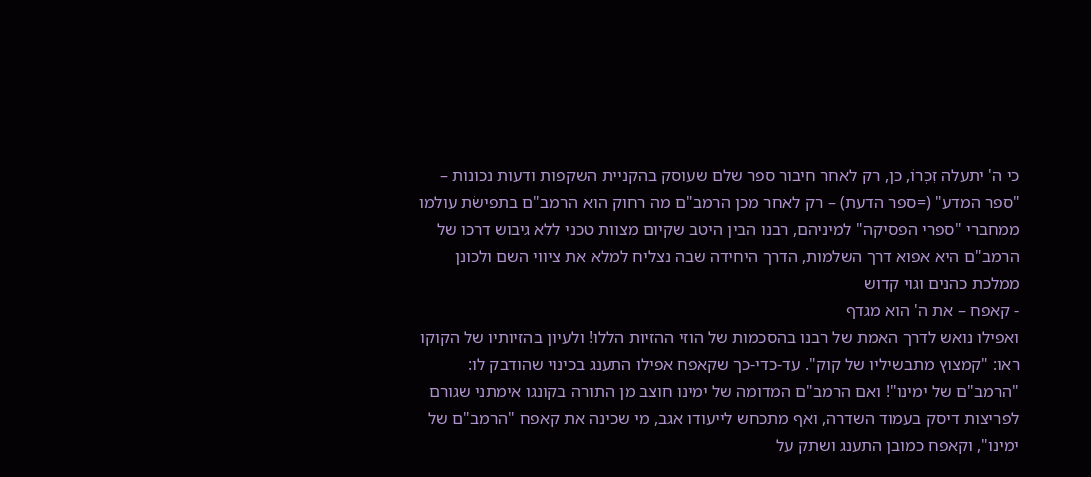כי ה' יתעלה זִכְרוֹ, כן, רק לאחר חיבור ספר שלם שעוסק בהקניית השקפות ודעות נכונות – "ספר המדע" (=ספר הדעת) – רק לאחר מכן הרמב"ם מה רחוק הוא הרמב"ם בתפישׂת עולמו ממחברי "ספרי הפסיקה" למיניהם, רבנו הבין היטב שקיום מצוות טכני ללא גיבוש דרכו של הרמב"ם היא אפוא דרך השלמות, הדרך היחידה שבה נצליח למלא את ציווי השם ולכונן ממלכת כהנים וגוי קדוש
- קאפח – את ה' הוא מגדף
ואפילו נואש לדרך האמת של רבנו בהסכמות של הוזי ההזיות הללו! ולעיון בהזיותיו של הקוקו ראו: "קמצוץ מתבשיליו של קוק". עד-כדי-כך שקאפח אפילו התענג בכינוי שהודבק לו: "הרמב"ם של ימינו"! ואם הרמב"ם המדומה של ימינו חוצב מן התורה בקונגו אימתני שגורם לפריצות דיסק בעמוד השדרה, ואף מתכחש לייעודו אגב, מי שכינה את קאפח "הרמב"ם של ימינו", וקאפח כמובן התענג ושתק על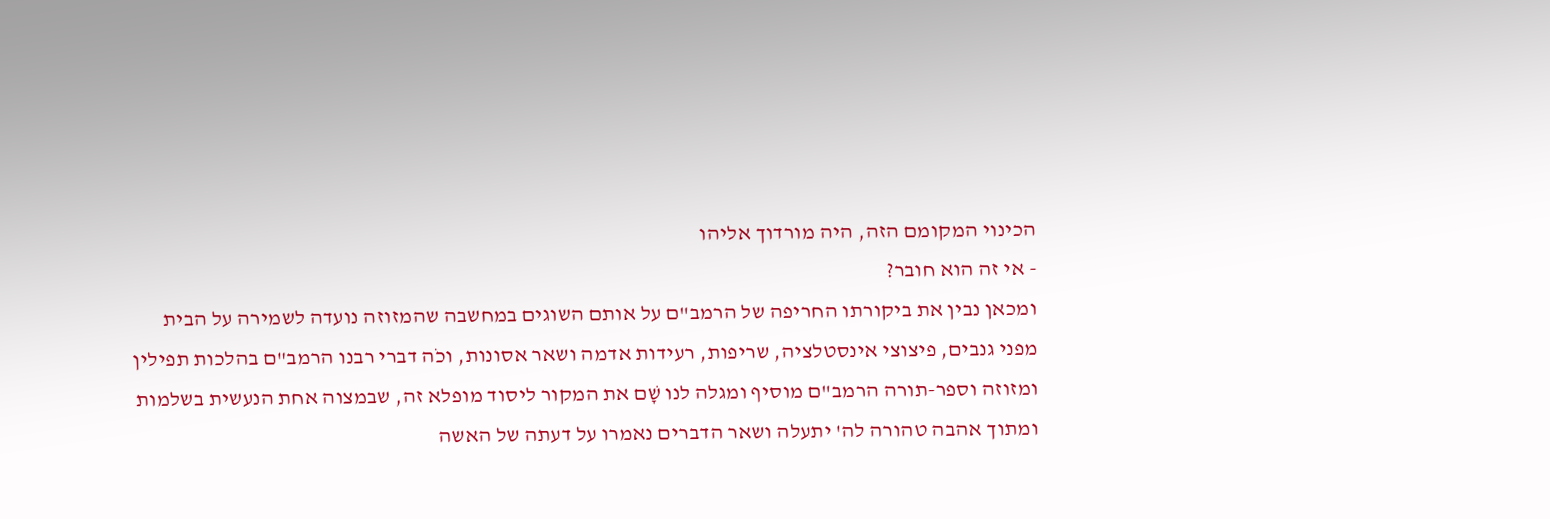הכינוי המקומם הזה, היה מורדוך אליהו
- אי זה הוא חובר?
ומכאן נבין את ביקורתו החריפה של הרמב"ם על אותם השוגים במחשבה שהמזוזה נועדה לשמירה על הבית מפני גנבים, פיצוצי אינסטלציה, שריפות, רעידות אדמה ושאר אסונות, וכֹה דברי רבנו הרמב"ם בהלכות תפילין ומזוזה וספר-תורה הרמב"ם מוסיף ומגלה לנו שָׁם את המקור ליסוד מופלא זה, שבמצוה אחת הנעשית בשלמות ומתוך אהבה טהורה לה' יתעלה ושאר הדברים נאמרו על דעתה של האשה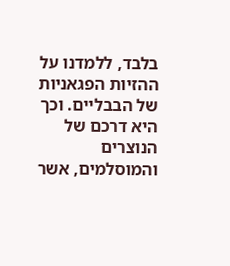בלבד, ללמדנו על ההזיות הפגאניות של הבבליים. וכך היא דרכם של הנוצרים והמוסלמים, אשר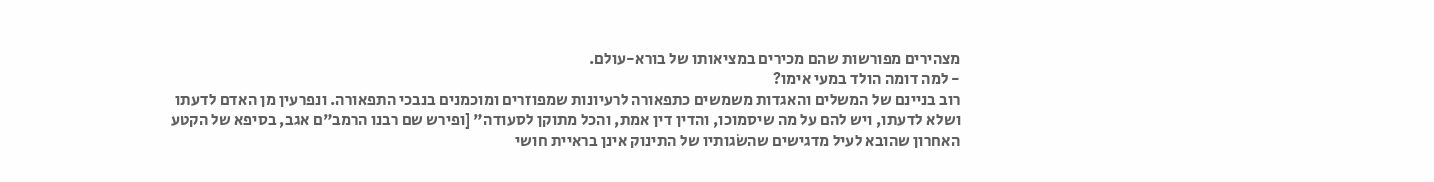מצהירים מפורשות שהם מכירים במציאותו של בורא-עולם.
- למה דומה הולד במעי אימו?
רוב בניינם של המשלים והאגדות משמשים כתפאורה לרעיונות שמפוזרים ומוכמנים בנבכי התפאורה. ונפרעין מן האדם לדעתו ושלא לדעתו, ויש להם על מה שיסמוכו, והדין דין אמת, והכל מתוקן לסעודה" [ופירש שם רבנו הרמב"ם אגב, בסיפא של הקטע האחרון שהובא לעיל מדגישים שהשׂגותיו של התינוק אינן בראיית חושי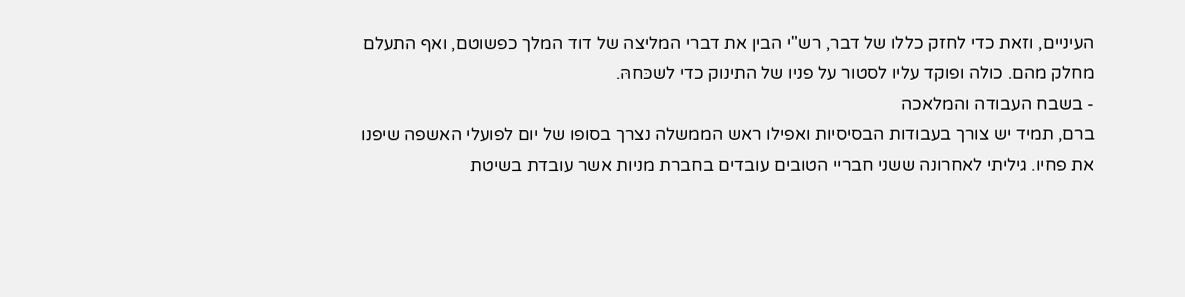העיניים, וזאת כדי לחזק כללו של דבר, רש"י הבין את דברי המליצה של דוד המלך כפשוטם, ואף התעלם מחלק מהם. כולה ופוקד עליו לסטור על פניו של התינוק כדי לשכּחהּ.
- בשבח העבודה והמלאכה
ברם, תמיד יש צורך בעבודות הבסיסיות ואפילו ראש הממשלה נצרך בסופו של יום לפועלי האשפה שיפנו את פחיו. גיליתי לאחרונה ששני חבריי הטובים עובדים בחברת מניות אשר עובדת בשיטת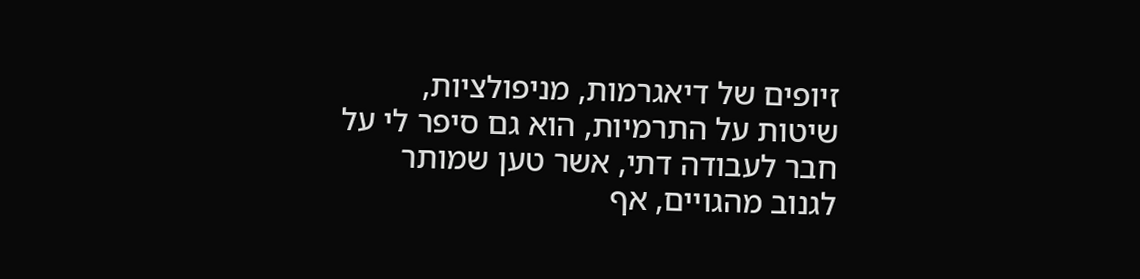זיופים של דיאגרמות, מניפולציות, שיטות על התרמיות, הוא גם סיפר לי על חבר לעבודה דתי, אשר טען שמותר לגנוב מהגויים, אף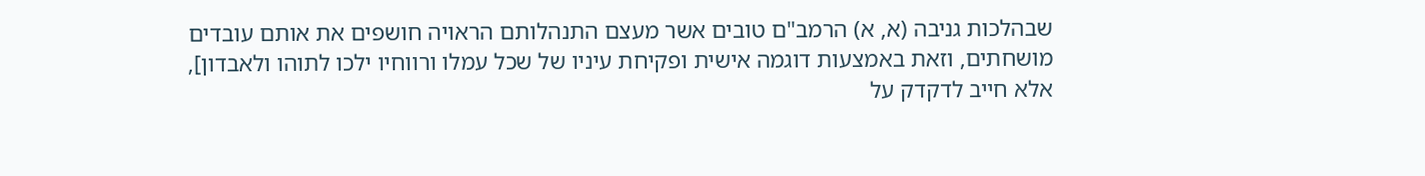שבהלכות גניבה (א, א) הרמב"ם טובים אשר מעצם התנהלותם הראויה חושפים את אותם עובדים מושחתים, וזאת באמצעות דוגמה אישית ופקיחת עיניו של שכל עמלו ורווחיו ילכו לתוהו ולאבדון], אלא חייב לדקדק על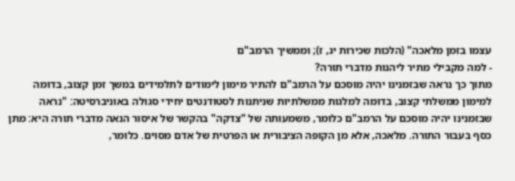עצמו בזמן מלאכה" (הלכות שכירות יג, ז); וממשיך הרמב"ם
- למה מקבילי מתיר ליהנות מדברי תורה?
מתוך כך נראה שבזמנינו יהיה מוסכם על הרמב"ם להתיר מימון לימודים לתלמידים במשך זמן קצוב, בדומה למימון ממשלתי קצוב, בדומה למלגות ממשלתיות שניתנות לסטודנטים יחידי סגולה באוניברסיטה: "נראה שבזמנינו יהיה מוסכם על הרמב"ם כלומר, משמעותה של "צדקה" בהקשר של איסור הנאה מדברי תורה היא: מתן כסף בעבור התורה. מלאכה, אלא מן הקופה הציבורית או הפרטית של אדם מסוים. כלומר,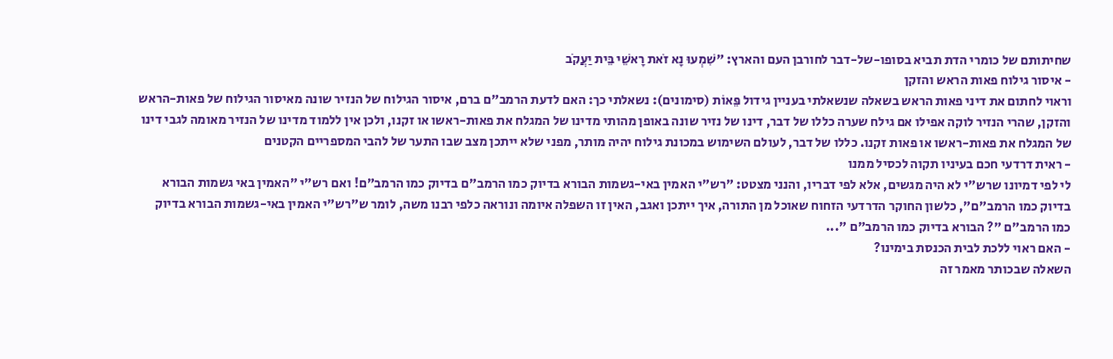שחיתותם של כומרי הדת תביא בסופו-של-דבר לחורבן העם והארץ: "שִׁמְעוּ נָא זֹאת רָאשֵׁי בֵּית יַעֲקֹב
- איסור גילוח פאות הראש והזקן
וראוי לחתום את דיני פאות הראש בשאלה שנשאלתי בעניין גידול פֵּאוֹת (סימונים): נשאלתי כך: האם לדעת הרמב"ם ברם, איסור הגילוח של הנזיר שונה מאיסור הגילוח של פאות-הראש והזקן, שהרי הנזיר לוקה אפילו אם גילח שערה כללו של דבר, דינו של נזיר שונה באופן מהותי מדינו של המגלח את פאות-ראשו או זקנו, ולכן אין ללמוד מדינו של הנזיר מאומה לגבי דינו של המגלח את פאות-ראשו או פאות זקנו. כללו של דבר, לעולם השימוש במכונת גילוח יהיה מותר, מפני שלא ייתכן מצב שבו התער של להבי המספריים הקטנים
- ראית דרדעי חכם בעיניו תקוה לכסיל ממנו
לי לפי דמיונו שרש"י לא היה מגשים, אלא לפי דבריו, והנני מצטט: "רש"י האמין באי-גשמות הבורא בדיוק כמו הרמב"ם בדיוק כמו הרמב"ם! ואם רש"י "האמין באי גשמות הבורא בדיוק כמו הרמב"ם", כלשון החוקר הדרדעי הזחוח שאוכל מן התורה, איך ייתכן ואגב, האין זו השפלה איומה ונוראה כלפי רבנו משה, לומר ש"רש"י האמין באי-גשמות הבורא בדיוק כמו הרמב"ם "? הבורא בדיוק כמו הרמב"ם "...
- האם ראוי ללכת לבית הכנסת בימינו?
השאלה שבכותר מאמר זה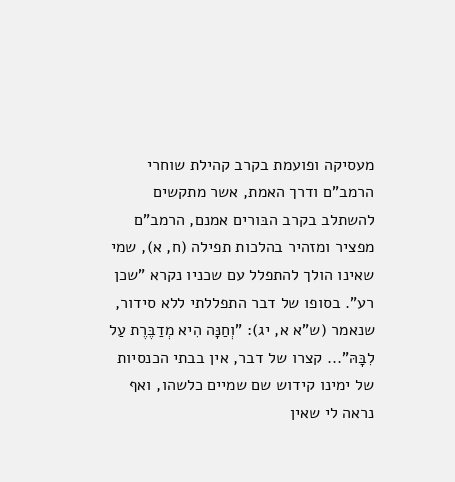מעסיקה ופועמת בקרב קהילת שוחרי הרמב"ם ודרך האמת, אשר מתקשים להשתלב בקרב הבּורים אמנם, הרמב"ם מפציר ומזהיר בהלכות תפילה (ח, א), שמי שאינו הולך להתפלל עם שכניו נקרא "שכן רע". בסופו של דבר התפללתי ללא סידור, שנאמר (ש"א א, יג): "וְחַנָּה הִיא מְדַבֶּרֶת עַל לִבָּהּ"... קצרו של דבר, אין בבתי הכנסיות של ימינו קידוש שם שמיים כלשהו, ואף נראה לי שאין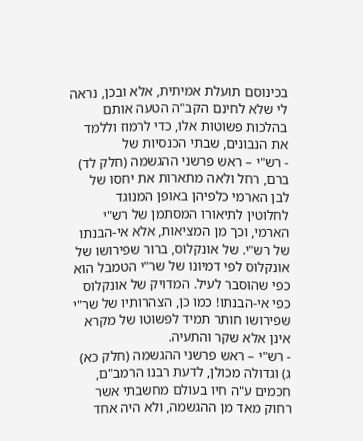בכינוסם תועלת אמיתית, אלא ובכן, נראה לי שלא לחינם הקב"ה הטעה אותם בהלכות פשוטות אלו, כדי לרמוז וללמד את הנבונים, שבתי הכנסיות של
- רש"י – ראש פרשני ההגשמה (חלק לד)
ברם, רחל ולאה מתארות את יחסו של לבן הארמי כלפיהן באופן המנוגד לחלוטין לתיאורו המסתמן של רש"י הארמי, וכך מן המציאות, אלא אי-הבנתו של רש"י. של אונקלוס, ברור שפירושו של אונקלוס לפי דמיונו של שר"י הטמבל הוא כפי שהוּסבר לעיל. המדויק של אונקלוס כפי אי-הבנתו! כמו כן, הצהרותיו של שר"י שפירושו חותר תמיד לפשוטו של מקרא אינן אלא שקר והתעיה.
- רש"י – ראש פרשני ההגשמה (חלק כא)
ג) וגדולה מכולן, לדעת רבנו הרמב"ם, חכמים ע"ה חיו בעולם מחשבתי אשר רחוק מאד מן ההגשמה, ולא היה אחד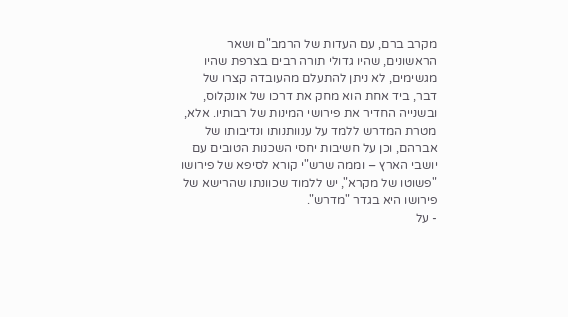מקרב ברם, עם העדות של הרמב"ם ושאר הראשונים, שהיו גדולי תורה רבים בצרפת שהיו מגשימים, לא ניתן להתעלם מהעובדה קצרו של דבר, ביד אחת הוא מחק את דרכו של אונקלוס, ובשנייה החדיר את פירושי המינות של רבותיו. אלא, מטרת המדרש ללמד על ענוותנותו ונדיבותו של אברהם, וכן על חשיבות יחסי השכנות הטובים עם יושבי הארץ – וממה שרש"י קורא לסיפא של פירושו "פשוטו של מקרא", יש ללמוד שכוונתו שהרישא של פירושו היא בגדר "מדרש".
- על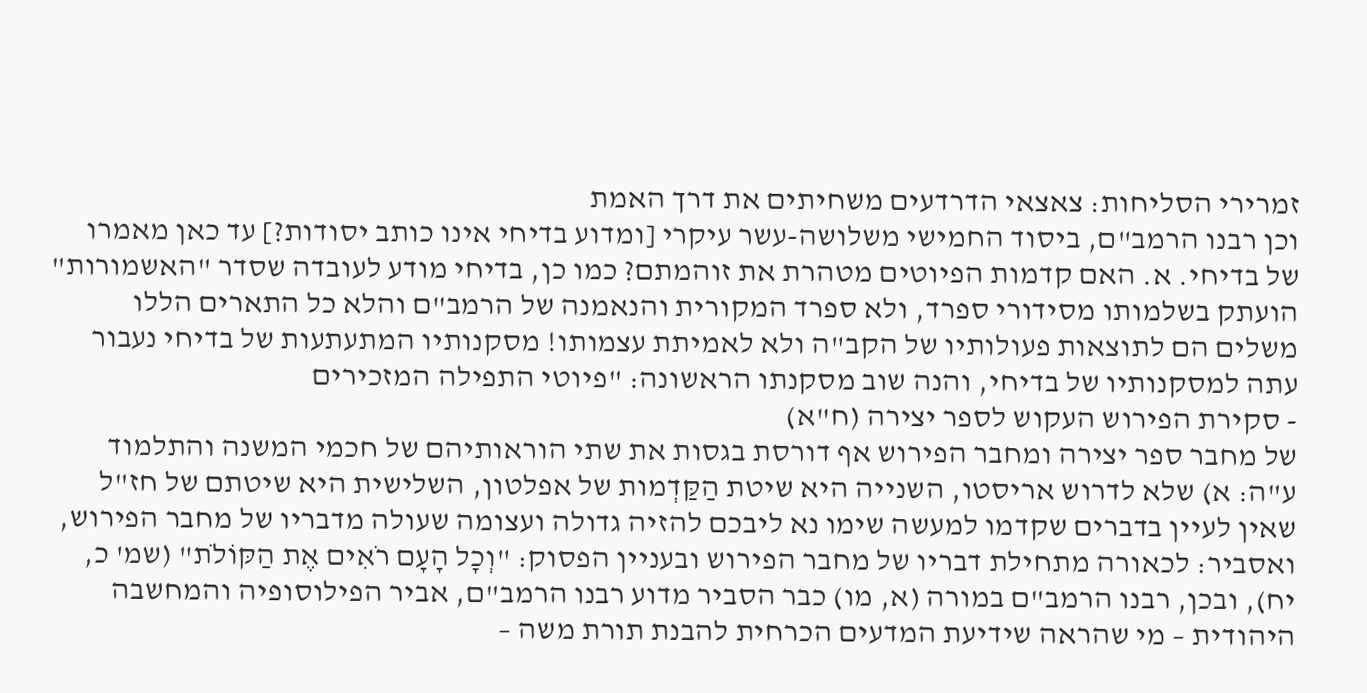זמרירי הסליחות: צאצאי הדרדעים משחיתים את דרך האמת
וכן רבנו הרמב"ם, ביסוד החמישי משלושה-עשר עיקרי [ומדוע בדיחי אינו כותב יסודות?] עד כאן מאמרו של בדיחי. א. האם קדמות הפיוטים מטהרת את זוהמתם? כמו כן, בדיחי מודע לעובדה שסדר "האשמורות" הועתק בשלמותו מסידורי ספרד, ולא ספרד המקורית והנאמנה של הרמב"ם והלא כל התארים הללו משלים הם לתוצאות פעולותיו של הקב"ה ולא לאמיתת עצמותו! מסקנותיו המתעתעות של בדיחי נעבור עתה למסקנותיו של בדיחי, והנה שוב מסקנתו הראשונה: "פיוטי התפילה המזכירים
- סקירת הפירוש העקוש לספר יצירה (ח"א)
של מחבר ספר יצירה ומחבר הפירוש אף דורסת בגסות את שתי הוראותיהם של חכמי המשנה והתלמוד ע"ה: א) שלא לדרוש אריסטו, השנייה היא שיטת הַקַּדְמות של אפלטון, השלישית היא שיטתם של חז"ל שאין לעיין בדברים שקדמו למעשה שימו נא ליבכם להזיה גדולה ועצומה שעולה מדבריו של מחבר הפירוש, ואסביר: לכאורה מתחילת דבריו של מחבר הפירוש ובעניין הפסוק: "וְכָל הָעָם רֹאִים אֶת הַקּוֹלֹת" (שמ' כ, יח), ובכן, רבנו הרמב"ם במורה (א, מו) כבר הסביר מדוע רבנו הרמב"ם, אביר הפילוסופיה והמחשבה היהודית – מי שהראה שידיעת המדעים הכרחית להבנת תורת משה –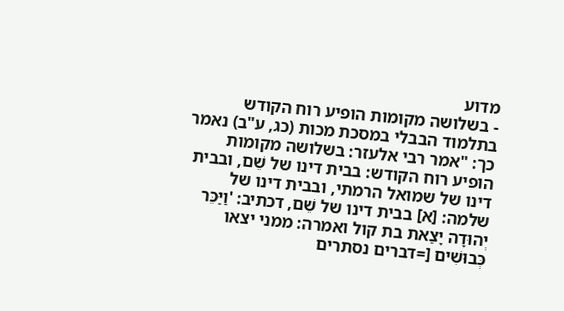מדוע
- בשלושה מקומות הופיע רוח הקודש
בתלמוד הבבלי במסכת מכות (כג, ע"ב) נאמר כך: "אמר רבי אלעזר: בשלושה מקומות הופיע רוח הקודש: בבית דינו של שֵׁם, ובבית דינו של שמואל הרמתי, ובבית דינו של שלמה: [א] בבית דינו של שֵׁם, דכתיב: 'וַיַּכֵּר יְהוּדָה יָצַאת בת קול ואמרה: ממני יצאו כְּבוּשִׁים [=דברים נסתרים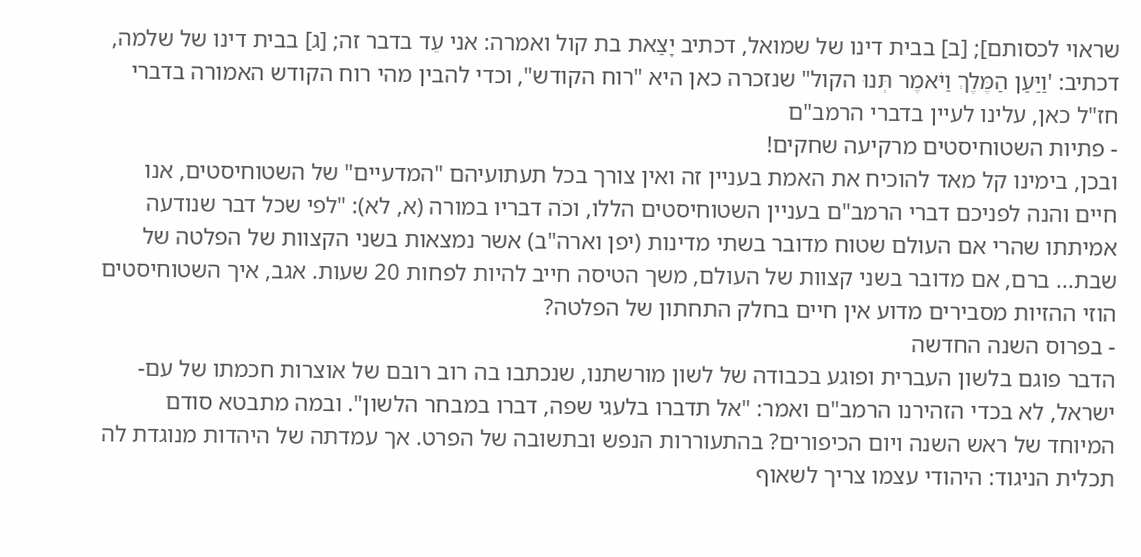שראוי לכסותם]; [ב] בבית דינו של שמואל, דכתיב יָצַאת בת קול ואמרה: אני עֵד בדבר זה; [ג] בבית דינו של שלמה, דכתיב: 'וַיַּעַן הַמֶּלֶךְ וַיֹּאמֶר תְּנוּ הקול" שנזכרה כאן היא "רוח הקודש", וכדי להבין מהי רוח הקודש האמורה בדברי חז"ל כאן, עלינו לעיין בדברי הרמב"ם
- פתיות השטוחיסטים מרקיעה שחקים!
ובכן, בימינו קל מאד להוכיח את האמת בעניין זה ואין צורך בכל תעתועיהם "המדעיים" של השטוחיסטים, אנו חיים והנה לפניכם דברי הרמב"ם בעניין השטוחיסטים הללו, וכֹה דבריו במורה (א, לא): "לפי שכל דבר שנודעה אמיתתו שהרי אם העולם שטוח מדובר בשתי מדינות (יפן וארה"ב) אשר נמצאות בשני הקצוות של הפלטה של שבת... ברם, אם מדובר בשני קצוות של העולם, משך הטיסה חייב להיות לפחות 20 שעות. אגב, איך השטוחיסטים הוזי ההזיות מסבירים מדוע אין חיים בחלק התחתון של הפלטה?
- בפרוס השנה החדשה
הדבר פוגם בלשון העברית ופוגע בכבודה של לשון מורשתנו, שנכתבו בה רוב רובם של אוצרות חכמתו של עם-ישראל, לא בכדי הזהירנו הרמב"ם ואמר: "אל תדברו בלעגי שפה, דברו במבחר הלשון". ובמה מתבטא סודם המיוחד של ראש השנה ויום הכיפורים? בהתעוררות הנפש ובתשובה של הפרט. אך עמדתה של היהדות מנוגדת לה תכלית הניגוד: היהודי עצמו צריך לשאוף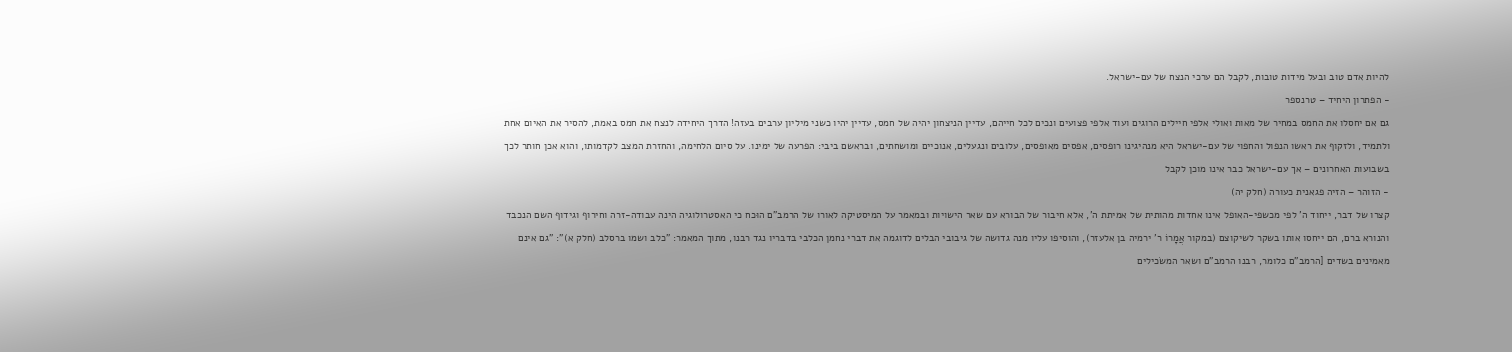להיות אדם טוב ובעל מידות טובות, לקבל הם ערכי הנצח של עם-ישראל.
- הפתרון היחיד – טרנספר
גם אם יחסלו את החמס במחיר של מאות ואולי אלפי חיילים הרוגים ועוד אלפי פצועים ונכים לכל חייהם, עדיין הניצחון יהיה של חמס, עדיין יהיו כשני מיליון ערבים בעזה! הדרך היחידה לנצח את חמס באמת, להסיר את האיום אחת ולתמיד, ולזקוף את ראשו הנפול והחפוי של עם-ישראל היא מנהיגינו רופסים, אפסים מאופסים, עלובים ונגעלים, אנוכיים ומושחתים, ובראשם ביבי: הפרעה של ימינו. על סיום הלחימה, והחזרת המצב לקדמותו, והוא אכן חותר לכך בשבועות האחרונים – אך עם-ישראל כבר אינו מוכן לקבל
- הזוהר – הזיה פגאנית כעורה (חלק יה)
קצרו של דבר, ייחוד ה' לפי מכשפי-האופל אינו אחדות מהותית של אמיתת ה', אלא חיבור של הבורא עם שאר הישויות ובמאמר על המיסטיקה לאורו של הרמב"ם הוּכח כי האסטרולוגיה הינה עבודה-זרה וחירוף וגידוף השם הנכבד והנורא ברם, הם ייחסו אותו בשקר לשיקוצם (במקור אֲמָרוֹ ר' ירמיה בן אלעזר), והוסיפו עליו מנה גדושה של גיבובי הבלים לדוגמה את דברי נחמן הכלבי בדבריו נגד רבנו, מתוך המאמר: "כלב ושמו ברסלב (חלק א)": "גם אינם מאמינים בשדים [הרמב"ם כלומר, רבנו הרמב"ם ושאר המשׂכילים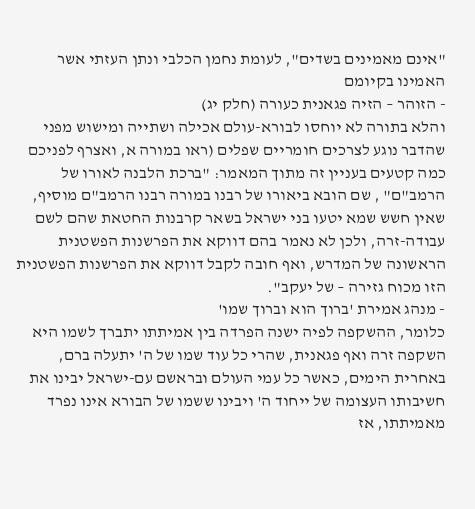"אינם מאמינים בשדים", לעומת נחמן הכלבי ונתן העזתי אשר האמינו בקיומם
- הזוהר – הזיה פגאנית כעורה (חלק יג)
והלא בתורה לא יוחסו לבורא-עולם אכילה ושתייה ומישוש מפני שהדבר נוגע לצרכים חומריים שפלים (ראו במורה א, ואצרף לפניכם כמה קטעים בעניין זה מתוך המאמר: "ברכת הלבנה לאורו של הרמב"ם" , שם הובא ביאורו של רבנו במורה רבנו הרמב"ם מוסיף, שאין חשש שמא יטעו בני ישראל בשאר קרבנות החטאת שהם לשם עבודה-זרה, ולכן לא נאמר בהם דווקא את הפרשנות הפשטנית הראשונה של המדרש, ואף חובה לקבל דווקא את הפרשנות הפשטנית הזו מכוח גזירה – של יעקב".
- מנהג אמירת 'ברוך הוא וברוך שמו'
כלומר, ההשקפה לפיה ישנה הפרדה בין אמיתתו יתברך לשמו היא השקפה זרה ואף פגאנית, שהרי כל עוד שמו של ה' יתעלה ברם, באחרית הימים, כאשר כל עמי העולם ובראשם עם-ישראל יבינו את חשיבותו העצומה של ייחוד ה' ויבינו ששמו של הבורא אינו נפרד מאמיתתו, אז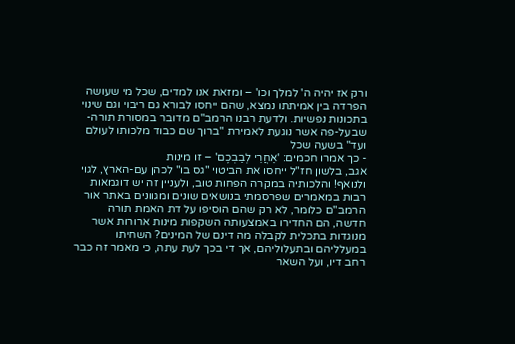ורק אז יהיה ה' למלך וכו' – ומזאת אנו למדים, שכל מי שעושה הפרדה בין אמיתתו נמצא, שהם ייחסו לבורא גם ריבוי וגם שינוי בתכונות נפשיות. ולדעת רבנו הרמב"ם מדובר במסורת תורה-שבעל-פה אשר נוגעת לאמירת "ברוך שם כבוד מלכותו לעולם ועד" בשעה שכל
- כך אמרו חכמים: 'אַחֲרֵי לְבַבְכֶם' – זו מינות
אגב, בלשון חז"ל ייחסו את הביטוי "גס בו" לכהן עם-הארץ, לגוי ולנואף! והלכותיה במקרה הפחות טוב, ולעניין זה יש דוגמאות רבות במאמרים שפרסמתי בנושאים שונים ומגוונים באתר אור הרמב"ם כלומר, לא רק שהם הוסיפו על דת האמת תורה חדשה, הם החדירו באמצעותה השקפות מינות ארורות אשר מנוגדות בתכלית לקבלה מה דינם של המינים? השחיתו במעלליהם ובתעלוליהם, אך די בכך לעת עתה, כי מאמר זה כבר רחב דיו, ועל השאר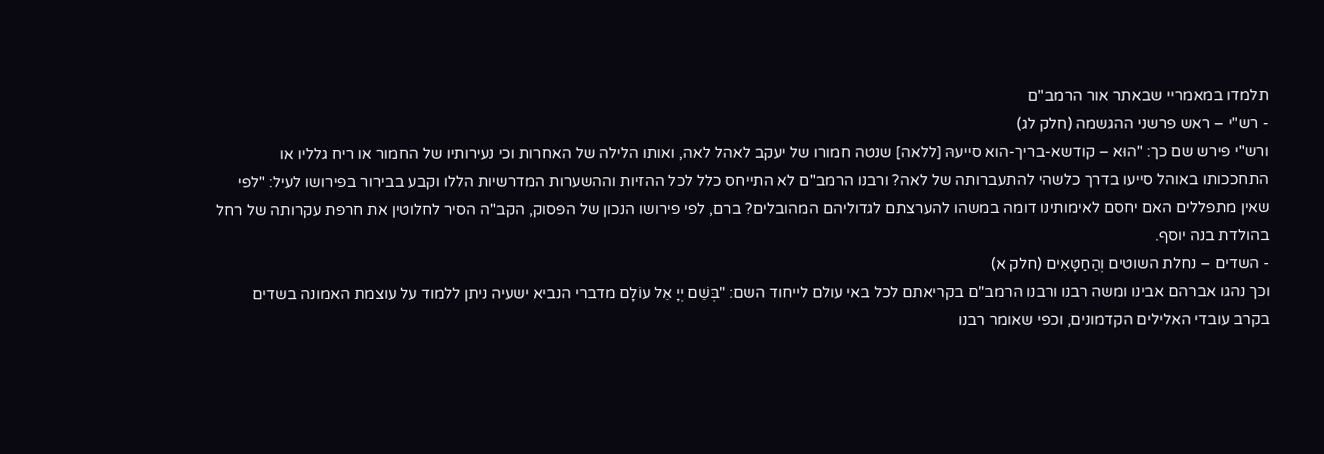תלמדו במאמריי שבאתר אור הרמב"ם
- רש"י – ראש פרשני ההגשמה (חלק לג)
ורש"י פירש שם כך: "הוּא – קודשא-בריך-הוא סייעהּ [ללאה] שנטה חמורו של יעקב לאהל לאה, ואותו הלילה של האחרות וכי נעירותיו של החמור או ריח גלליו או התחככותו באוהל סייעו בדרך כלשהי להתעברותה של לאה? ורבנו הרמב"ם לא התייחס כלל לכל ההזיות וההשערות המדרשיות הללו וקבע בבירור בפירושו לעיל: "לפי שאין מתפללים האם יחסם לאימותינו דומה במשהו להערצתם לגדוליהם המהובלים? ברם, לפי פירושו הנכון של הפסוק, הקב"ה הסיר לחלוטין את חרפת עקרותה של רחל בהולדת בנה יוסף.
- השדים – נחלת השוטים וְהַחַטָּאִים (חלק א)
וכך נהגו אברהם אבינו ומשה רבנו ורבנו הרמב"ם בקריאתם לכל באי עולם לייחוד השם: "בְּשֵׁם יְיָ אֵל עוֹלָם מדברי הנביא ישעיה ניתן ללמוד על עוצמת האמונה בשדים בקרב עובדי האלילים הקדמונים, וכפי שאומר רבנו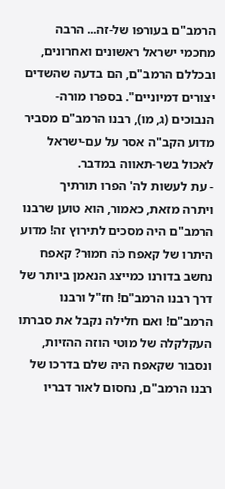הרמב"ם בעורפו של-זה... הרבה מחכמי ישראל ראשונים ואחרונים, ובכללם הרמב"ם, הם בדעה שהשדים יצורים דמיוניים". בספרו מורה-הנבוכים (ג, מו), רבנו הרמב"ם מסביר מדוע הקב"ה אסר על עם-ישראל לאכול בשר-תאווה במדבר.
- עת לעשות לה' הפרו תורתיך
ויתרה מזאת, כאמור, הוא טוען שרבנו הרמב"ם היה מסכים לתירוץ זה! מדוע היתרו של קאפח כֹּה חמוּר? קאפח נחשב בדורנו כמייצג הנאמן ביותר של דרך רבנו הרמב"ם! חז"ל ורבנו הרמב"ם! ואם חלילה נקבל את סברתו העקלקלה של מוטי הוזה ההזיות, ונסבור שקאפח היה שלם בדרכו של רבנו הרמב"ם, נחסום לאור דבריו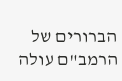הברורים של הרמב"ם עולה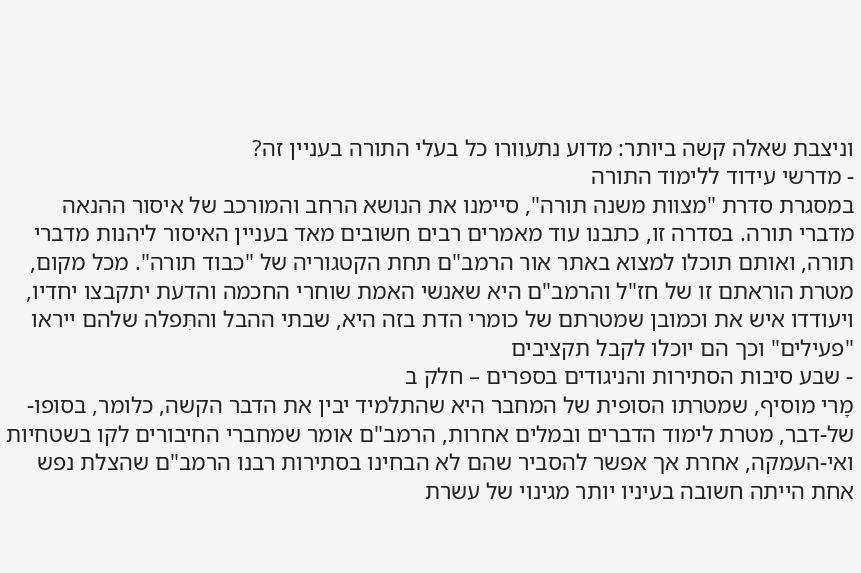וניצבת שאלה קשה ביותר: מדוע נתעוורו כל בעלי התורה בעניין זה?
- מדרשי עידוד ללימוד התורה
במסגרת סדרת "מצוות משנה תורה", סיימנו את הנושא הרחב והמורכב של איסור ההנאה מדברי תורה. בסדרה זו, כתבנו עוד מאמרים רבים חשובים מאד בעניין האיסור ליהנות מדברי תורה, ואותם תוכלו למצוא באתר אור הרמב"ם תחת הקטגוריה של "כבוד תורה". מכל מקום, מטרת הוראתם זו של חז"ל והרמב"ם היא שאנשי האמת שוחרי החכמה והדעת יתקבצו יחדיו, ויעודדו איש את וכמובן שמטרתם של כומרי הדת בזה היא, שבתי ההבל והתִּפלה שלהם ייראו "פעילים" וכך הם יוכלו לקבל תקציבים
- שבע סיבות הסתירות והניגודים בספרים – חלק ב
מָרי מוסיף, שמטרתו הסופית של המחבר היא שהתלמיד יבין את הדבר הקשה, כלומר, בסופו-של-דבר, מטרת לימוד הדברים ובמלים אחרות, הרמב"ם אומר שמחברי החיבורים לקו בשטחיות ואי-העמקה, אחרת אך אפשר להסביר שהם לא הבחינו בסתירות רבנו הרמב"ם שהצלת נפש אחת הייתה חשובה בעיניו יותר מגינוי של עשרת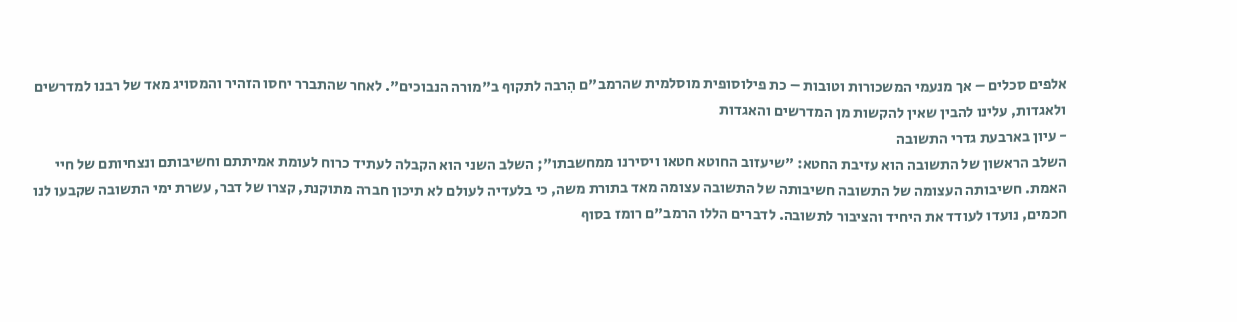אלפים סכלים – אך מנעמי המשכורות וטובות – כת פילוסופית מוסלמית שהרמב"ם הִרבה לתקוף ב"מורה הנבוכים". לאחר שהתברר יחסו הזהיר והמסויג מאד של רבנו למדרשים ולאגדות, עלינו להבין שאין להקשות מן המדרשים והאגדות
- עיון בארבעת גדרי התשובה
השלב הראשון של התשובה הוא עזיבת החטא: "שיעזוב החוטא חטאו ויסירנו ממחשבתו"; השלב השני הוא הקבלה לעתיד כרוח לעומת אמיתתם וחשיבותם ונצחיותם של חיי האמת. חשיבותה העצומה של התשובה חשיבותה של התשובה עצומה מאד בתורת משה, כי בלעדיה לעולם לא תיכון חברה מתוקנת, קצרו של דבר, עשרת ימי התשובה שקבעו לנו חכמים, נועדו לעודד את היחיד והציבור לתשובה. לדברים הללו הרמב"ם רומז בסוף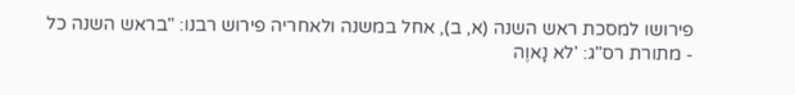פירושו למסכת ראש השנה (א, ב), אחל במשנה ולאחריה פירוש רבנו: "בראש השנה כל
- מתורת רס"ג: 'לא נָאוֶה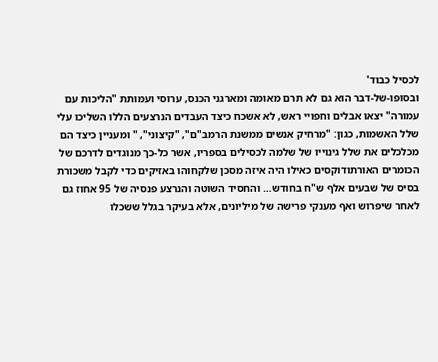לכסיל כבוד'
ובסופו-של-דבר הוא גם לא תרם מאומה ומארגני הכנס, ערוסי ועמותת "הליכות עם עמורה" יצאו אבלים וחפויי ראש, לא אשכח כיצד העבדים הנרצעים הללו השליכו עלי שלל האשמות, כגון: "מרחיק אנשים ממשנת הרמב"ם", "קיצוני", " ומעניין כיצד הם מכלכלים את שלל גינוייו של שלמה לכסילים בספריו, אשר כל-כך מנוגדים לדרכם של הכומרים האורתודוקסים כאילו היה איזה מסכן שלקחוהו באזיקים כדי לקבל משכורת בסיס של שבעים אלף ש"ח בחודש… והחסיד השוטה והנרצע פנסיה של 95 אחוז גם לאחר שיפרוש ואף מענקי פרישה של מיליונים, אלא בעיקר בגלל ששכלו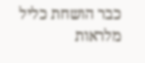כבר הושחת כליל מלראות